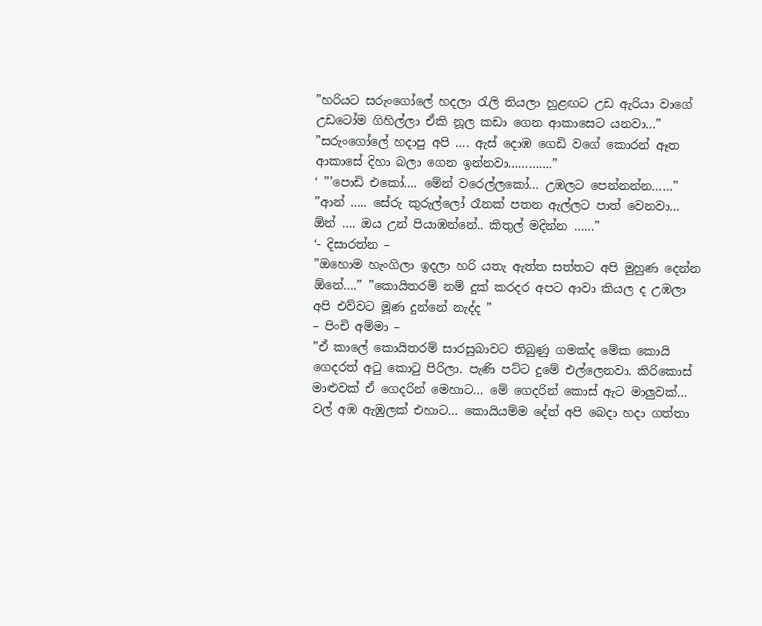”හරියට සරුංගෝලේ හදලා රැලි තියලා හුළඟට උඩ ඇරියා වාගේ උඩටෝම ගිහිල්ලා ඒකි නූල කඩා ගෙන ආකාසෙට යනවා…”
”සරුංගෝලේ හදාපු අපි …. ඇස් දොඹ ගෙඩි වගේ කොරන් ඈත ආකාසේ දිහා බලා ගෙන ඉන්නවා………….”
‘ ”’පොඩි එකෝ…. මේන් වරෙල්ලකෝ… උඹලට පෙන්නන්න……” ”ආන් ….. සේරු කුරුල්ලෝ රෑනක් පතන ඇල්ලට පාත් වෙනවා… ඕන් …. ඔය උන් පියාඹන්නේ.. කිතුල් මදින්න ……”
‘- දිසාරත්න –
”ඔහොම හැංගිලා ඉදලා හරි යතැ ඇත්ත සත්තට අපි මුහුණ දෙන්න ඕනේ….” ”කොයිතරම් නම් දුක් කරදර අපට ආවා කියල ද උඹලා අපි එව්වට මූණ දුන්නේ නැද්ද ”
– පිංචි අම්මා –
”ඒ කාලේ කොයිතරම් සාරසුබාවට තිබුණු ගමක්ද මේක කොයි ගෙදරත් අටු කොටු පිරිලා. පැණි පට්ට දුමේ එල්ලෙනවා. කිරිකොස් මාළුවක් ඒ ගෙදරින් මෙහාට… මේ ගෙදරින් කොස් ඇට මාලුවක්… වල් අඹ ඇඹුලක් එහාට… කොයියම්ම දේත් අපි බෙදා හදා ගත්තා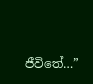ජීවිතේ…”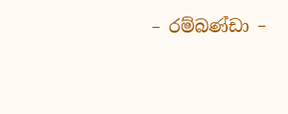– රම්බණ්ඩා –